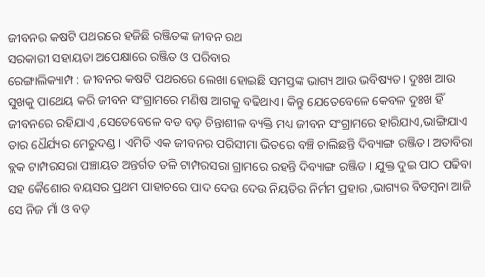ଜୀବନର କଷଟି ପଥରରେ ହଜିଛି ରଞ୍ଜିତଙ୍କ ଜୀବନ ରଥ
ସରକାରୀ ସହାୟତା ଅପେକ୍ଷାରେ ରଞ୍ଜିତ ଓ ପରିବାର
ରେଙ୍ଗାଲିକ୍ୟାମ୍ପ : ଜୀବନର କଷଟି ପଥରରେ ଲେଖା ହୋଇଛି ସମସ୍ତଙ୍କ ଭାଗ୍ୟ ଆଉ ଭବିଷ୍ୟତ। ଦୁଃଖ ଆଉ ସୁଖକୁ ପାଥେୟ କରି ଜୀବନ ସଂଗ୍ରାମରେ ମଣିଷ ଆଗକୁ ବଢିଥାଏ। କିନ୍ତୁ ଯେତେବେଳେ କେବଳ ଦୁଃଖ ହିଁ ଜୀବନରେ ରହିଯାଏ ,ସେତେବେଳେ ବଡ ବଡ଼ ଚିନ୍ତାଶୀଳ ବ୍ୟକ୍ତି ମଧ୍ୟ ଜୀବନ ସଂଗ୍ରାମରେ ହାରିଯାଏ,ଭାଙ୍ଗିଯାଏ ତାର ଧୈର୍ଯ୍ୟର ମେରୁଦଣ୍ଡ । ଏମିତି ଏକ ଜୀବନର ପରିସୀମା ଭିତରେ ବଞ୍ଚି ଚାଲିଛନ୍ତି ଦିବ୍ୟାଙ୍ଗ ରଞ୍ଜିତ। ଅତାବିରା ବ୍ଲକ ଟାମ୍ପରସରା ପଞ୍ଚାୟତ ଅନ୍ତର୍ଗତ ତଳି ଟାମ୍ପରସରା ଗ୍ରାମରେ ରହନ୍ତି ଦିବ୍ୟାଙ୍ଗ ରଞ୍ଜିତ । ଯୁକ୍ତ ଦୁଇ ପାଠ ପଢିବା ସହ କୈଶୋର ବୟସର ପ୍ରଥମ ପାହାଚରେ ପାଦ ଦେଉ ଦେଉ ନିୟତିର ନିର୍ମମ ପ୍ରହାର ,ଭାଗ୍ୟର ବିଡମ୍ବନା ଆଜି ସେ ନିଜ ମାଁ ଓ ବଡ଼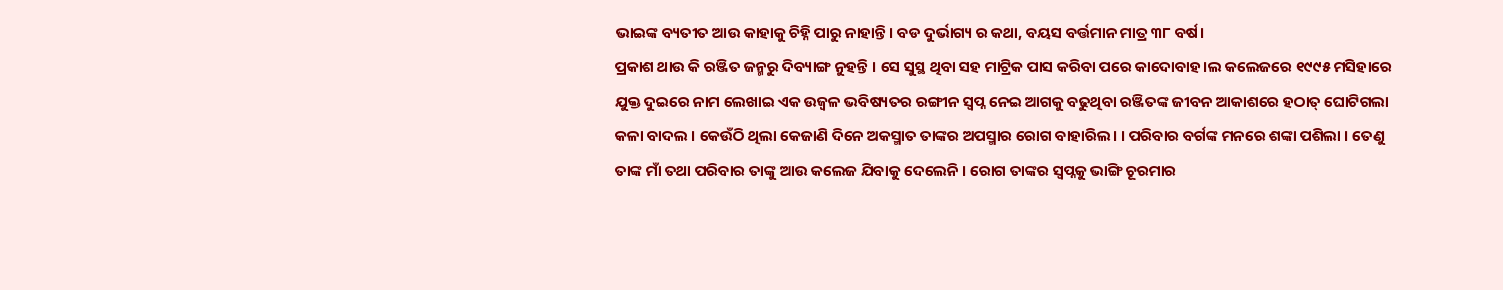ଭାଇଙ୍କ ବ୍ୟତୀତ ଆଉ କାହାକୁ ଚିହ୍ନି ପାରୁ ନାହାନ୍ତି। ବଡ ଦୁର୍ଭାଗ୍ୟ ର କଥା, ବୟସ ବର୍ତ୍ତମାନ ମାତ୍ର ୩୮ ବର୍ଷ।
ପ୍ରକାଶ ଥାଉ କି ରଞ୍ଜିତ ଜନ୍ମରୁ ଦିବ୍ୟାଙ୍ଗ ନୁହନ୍ତି । ସେ ସୁସ୍ଥ ଥିବା ସହ ମାଟ୍ରିକ ପାସ କରିବା ପରେ କାଦୋବାହ।ଲ କଲେଜରେ ୧୯୯୫ ମସିହାରେ ଯୁକ୍ତ ଦୁଇରେ ନାମ ଲେଖାଇ ଏକ ଉଜ୍ବଳ ଭବିଷ୍ୟତର ରଙ୍ଗୀନ ସ୍ବପ୍ନ ନେଇ ଆଗକୁ ବଢୁଥିବା ରଞ୍ଜିତଙ୍କ ଜୀବନ ଆକାଶରେ ହଠାତ୍ ଘୋଟିଗଲା କଳା ବାଦଲ । କେଉଁଠି ଥିଲା କେଜାଣି ଦିନେ ଅକସ୍ମାତ ତାଙ୍କର ଅପସ୍ମାର ରୋଗ ବାହାରିଲ। । ପରିବାର ବର୍ଗଙ୍କ ମନରେ ଶଙ୍କା ପଶିଲା । ତେଣୁ ତାଙ୍କ ମାଁ ତଥା ପରିବାର ତାଙ୍କୁ ଆଉ କଲେଜ ଯିବାକୁ ଦେଲେନି । ରୋଗ ତାଙ୍କର ସ୍ବପ୍ନକୁ ଭାଙ୍ଗି ଚୂରମାର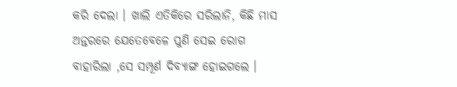କରି ଦେଲା । ଖାଲି ଏତିକିରେ ସରିଲାନି, କିଛି ମାସ ଅନ୍ତରରେ ଯେତେବେଳେ ପୁଣି ସେଇ ରୋଗ ବାହାରିଲା ,ସେ ସମ୍ପୂର୍ଣ ଦିବ୍ୟାଙ୍ଗ ହୋଇଗଲେ ।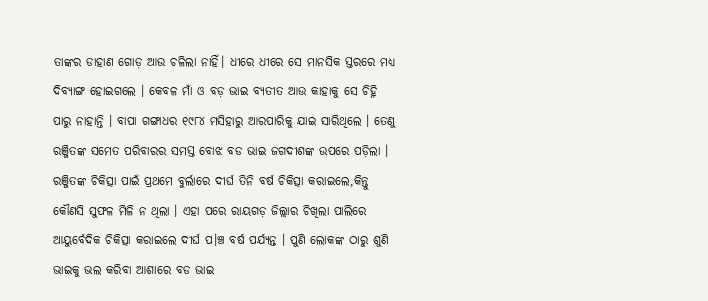ତାଙ୍କର ଡାହାଣ ଗୋଡ଼ ଆଉ ଚଳିଲା ନାହିଁ। ଧୀରେ ଧୀରେ ସେ ମାନସିକ ସ୍ତରରେ ମଧ୍ୟ ଦିବ୍ୟାଙ୍ଗ ହୋଇଗଲେ । କେବଳ ମାଁ ଓ ବଡ଼ ଭାଇ ବ୍ୟତୀତ ଆଉ କାହାକୁ ସେ ଚିହ୍ନି ପାରୁ ନାହାନ୍ତି । ବାପା ଗଙ୍ଗାଧର ୧୯୮୪ ମସିହାରୁ ଆରପାରିକୁ ଯାଇ ସାରିଥିଲେ । ତେଣୁ ରଞ୍ଜିତଙ୍କ ସମେତ ପରିବାରର ସମସ୍ତ ବୋଝ ବଡ ଭାଇ ଜଗଦୀଶଙ୍କ ଉପରେ ପଡ଼ିଲା । ରଞ୍ଜିତଙ୍କ ଚିକିତ୍ସା ପାଇଁ ପ୍ରଥମେ ବୁର୍ଲାରେ ଦୀର୍ଘ ତିନି ବର୍ଷ ଚିକିତ୍ସା କରାଇଲେ,କିନ୍ତୁ କୌଣସି ସୁଫଳ ମିଳି ନ ଥିଲା । ଏହା ପରେ ରାୟଗଡ଼ ଜିଲ୍ଲାର ଚିଖିଲା ପାଲିରେ ଆୟୁର୍ବେଦିକ ଚିକିତ୍ସା କରାଇଲେ ଦୀର୍ଘ ପ।ଞ୍ଚ ବର୍ଷ ପର୍ଯ୍ୟନ୍ତ । ପୁଣି ଲୋକଙ୍କ ଠାରୁ ଶୁଣି ଭାଇକୁ ଭଲ କରିବା ଆଶାରେ ବଡ ଭାଇ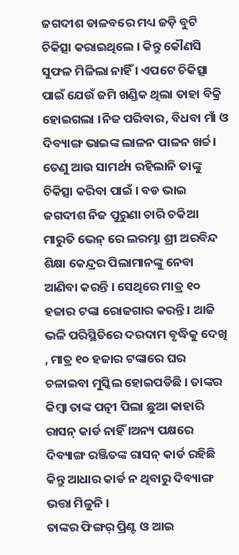ଜଗଦୀଶ ଡାଳବରେ ମଧ୍ୟ ଜଡ଼ି ବୁଟି ଚିକିତ୍ସା କରାଇଥିଲେ । କିନ୍ତୁ କୌଣସି ସୁଫଳ ମିଳିଲା ନାହିଁ । ଏପଟେ ଚିକିତ୍ସା ପାଇଁ ଯେଉଁ ଜମି ଖଣ୍ଡିକ ଥିଲା ତାହା ବିକ୍ରି ହୋଇଗଲା ।ନିଜ ପରିବାର, ବିଧବା ମାଁ ଓ ଦିବ୍ୟାଙ୍ଗ ଭାଇଙ୍କ ଲାଳନ ପାଳନ ଖର୍ଚ୍ଚ। ତେଣୁ ଆଉ ସାମର୍ଥ୍ୟ ରହିଲାନି ତାଙ୍କୁ ଚିକିତ୍ସା କରିବା ପାଇଁ । ବଡ ଭାଇ ଜଗଦୀଶ ନିଜ ପୁରୁଣା ଚାରି ଚକିଆ ମାରୁତି ଭେନ୍ ରେ ଲରମ୍ଭା ଶ୍ରୀ ଅରବିନ୍ଦ ଶିକ୍ଷା କେନ୍ଦ୍ରର ପିଲାମାନଙ୍କୁ ନେବା ଆଣିବା କରନ୍ତି । ସେଥିରେ ମାତ୍ର ୧୦ ହଜାର ଟଙ୍କା ରୋଜଗାର କରନ୍ତି । ଆଜି ଭଳି ପରିସ୍ଥିତିରେ ଦରଦାମ ବୃଦ୍ଧିକୁ ଦେଖି , ମାତ୍ର ୧୦ ହଜାର ଟଙ୍କାରେ ଘର ଚଳାଇବା ମୁସ୍କିଲ ହୋଇପଡିଛି । ତାଙ୍କର କିମ୍ବା ତାଙ୍କ ପତ୍ନୀ ପିଲା ଛୁଆ କାହାରି ରାସନ୍ କାର୍ଡ ନାହିଁ ।ଅନ୍ୟ ପକ୍ଷରେ ଦିବ୍ୟାଙ୍ଗ ରଞ୍ଜିତଙ୍କ ରାସନ୍ କାର୍ଡ ରହିଛି କିନ୍ତୁ ଆଧାର କାର୍ଡ ନ ଥିବାରୁ ଦିବ୍ୟାଙ୍ଗ ଭତ୍ତା ମିଳୁନି ।
ତାଙ୍କର ଫିଙ୍ଗର୍ ପ୍ରିଣ୍ଟ ଓ ଆଇ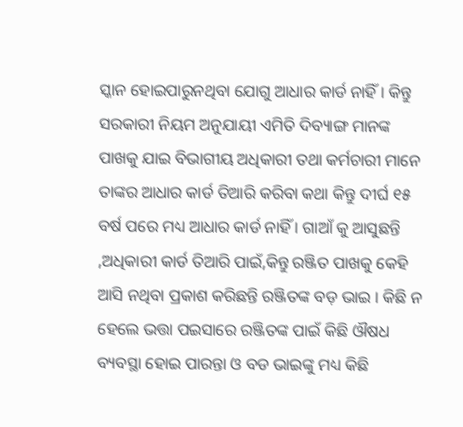ସ୍କାନ ହୋଇପାରୁନଥିବା ଯୋଗୁ ଆଧାର କାର୍ଡ ନାହିଁ । କିନ୍ତୁ ସରକାରୀ ନିୟମ ଅନୁଯାୟୀ ଏମିତି ଦିବ୍ୟାଙ୍ଗ ମାନଙ୍କ ପାଖକୁ ଯାଇ ବିଭାଗୀୟ ଅଧିକାରୀ ତଥା କର୍ମଚାରୀ ମାନେ ତାଙ୍କର ଆଧାର କାର୍ଡ ତିଆରି କରିବା କଥା କିନ୍ତୁ ଦୀର୍ଘ ୧୫ ବର୍ଷ ପରେ ମଧ୍ୟ ଆଧାର କାର୍ଡ ନାହିଁ । ଗାଆଁ କୁ ଆସୁଛନ୍ତି ,ଅଧିକାରୀ କାର୍ଡ ତିଆରି ପାଇଁ,କିନ୍ତୁ ରଞ୍ଜିତ ପାଖକୁ କେହି ଆସି ନଥିବା ପ୍ରକାଶ କରିଛନ୍ତି ରଞ୍ଜିତଙ୍କ ବଡ଼ ଭାଇ । କିଛି ନ ହେଲେ ଭତ୍ତା ପଇସାରେ ରଞ୍ଜିତଙ୍କ ପାଇଁ କିଛି ଔଷଧ ବ୍ୟବସ୍ଥା ହୋଇ ପାରନ୍ତା ଓ ବଡ ଭାଇଙ୍କୁ ମଧ୍ୟ କିଛି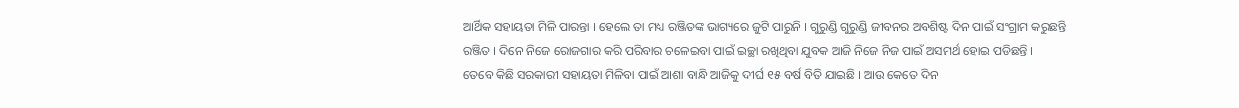ଆର୍ଥିକ ସହାୟତା ମିଳି ପାରନ୍ତା । ହେଲେ ତା ମଧ୍ୟ ରଞ୍ଜିତଙ୍କ ଭାଗ୍ୟରେ ଜୁଟି ପାରୁନି । ଗୁରୁଣ୍ଡି ଗୁରୁଣ୍ଡି ଜୀବନର ଅବଶିଷ୍ଟ ଦିନ ପାଇଁ ସଂଗ୍ରାମ କରୁଛନ୍ତି ରଞ୍ଜିତ । ଦିନେ ନିଜେ ରୋଜଗାର କରି ପରିବାର ଚଳେଇବା ପାଇଁ ଇଚ୍ଛା ରଖିଥିବା ଯୁବକ ଆଜି ନିଜେ ନିଜ ପାଇଁ ଅସମର୍ଥ ହୋଇ ପଡିଛନ୍ତି ।
ତେବେ କିଛି ସରକାରୀ ସହାୟତା ମିଳିବା ପାଇଁ ଆଶା ବାନ୍ଧି ଆଜିକୁ ଦୀର୍ଘ ୧୫ ବର୍ଷ ବିତି ଯାଇଛି । ଆଉ କେତେ ଦିନ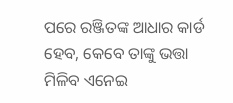ପରେ ରଞ୍ଜିତଙ୍କ ଆଧାର କାର୍ଡ ହେବ, କେବେ ତାଙ୍କୁ ଭତ୍ତା ମିଳିବ ଏନେଇ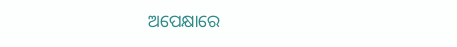ଅପେକ୍ଷାରେ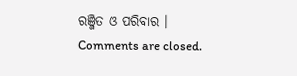ରଞ୍ଜିତ ଓ ପରିବାର ।
Comments are closed.